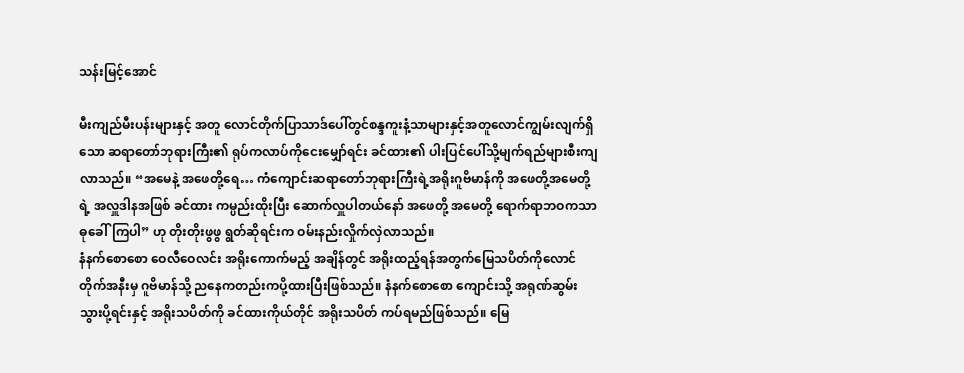သန်းမြင့်အောင်

မီးကျည်မီးပန်းများနှင့် အတူ လောင်တိုက်ပြာသာဒ်ပေါ်တွင်စန္ဒကူးနံ့သာများနှင့်အတူလောင်ကျွမ်းလျက်ရှိသော ဆရာတော်ဘုရားကြီး၏ ရုပ်ကလာပ်ကိုငေးမျှော်ရင်း ခင်ထား၏ ပါးပြင်ပေါ်သို့မျက်ရည်များစီးကျလာသည်။ “အမေနဲ့ အဖေတို့ရေ… ကံကျောင်းဆရာတော်ဘုရားကြီးရဲ့အရိုးဂူဗိမာန်ကို အဖေတို့အမေတို့ရဲ့ အလှူဒါနအဖြစ် ခင်ထား ကမ္ပည်းထိုးပြီး ဆောက်လှူပါတယ်နော် အဖေတို့ အမေတို့ ရောက်ရာဘဝကသာဓုခေါ်ကြပါ” ဟု တိုးတိုးဖွဖွ ရွတ်ဆိုရင်းက ဝမ်းနည်းလှိုက်လှဲလာသည်။
နံနက်စောစော ဝေလီဝေလင်း အရိုးကောက်မည့် အချိန်တွင် အရိုးထည့်ရန်အတွက်မြေသပိတ်ကိုလောင်တိုက်အနီးမှ ဂူဗိမာန်သို့ ညနေကတည်းကပို့ထားပြီးဖြစ်သည်။ နံနက်စောစော ကျောင်းသို့ အရုဏ်ဆွမ်းသွားပို့ရင်းနှင့် အရိုးသပိတ်ကို ခင်ထားကိုယ်တိုင် အရိုးသပိတ် ကပ်ရမည်ဖြစ်သည်။ မြေ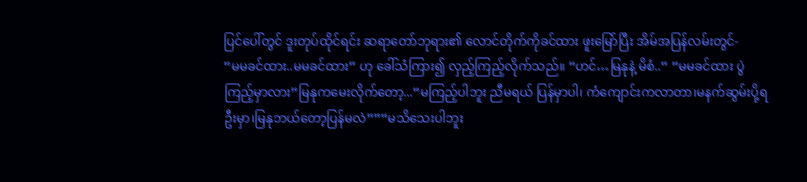ပြင်ပေါ်တွင် ဒူးတုပ်ထိုင်ရင်း ဆရာတော်ဘုရား၏ လောင်တိုက်ကိုခင်ထား ဖူးမြော်ပြီး အိမ်အပြန်လမ်းတွင်-
“မမခင်ထား..မမခင်ထား” ဟု ခေါ်သံကြား၍ လှည့်ကြည့်လိုက်သည်။ “ဟင်…မြနုနဲ့ မိစံ..” “မမခင်ထား ပွဲကြည့်မှာလား”မြနုကမေးလိုက်တော့...“မကြည့်ပါဘူး ညီမရယ် ပြန်မှာပါ၊ ကံကျောင်းကလာတာ၊မနက်ဆွမ်းပို့ရဦးမှာ၊မြနုဘယ်တော့ပြန်မလဲ””“မသိသေးပါဘူး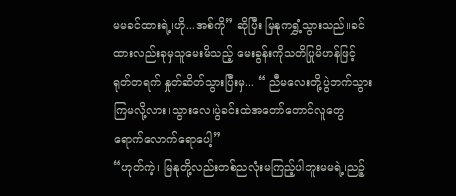မမခင်ထားရဲ့၊ဟို...အစ်ကို” ဆိုပြီး မြနုကရွှံ့သွားသည်။ခင်ထားလည်းခုမှသူမေးမိသည့် မေးခွန်းကိုသတိပြုမိဟန်ဖြင့် ရုတ်တရက် နှုတ်ဆိတ်သွားပြီးမှ... “ ညီမလေးတို့ပွဲဘက်သွားကြမလို့လား၊သွားလေ၊ပွဲခင်းထဲအတော်တောင်လူတွေရောက်လောက်ရောပေါ့”
“ဟုတ်ကဲ့၊ မြနုတို့လည်းတစ်ညလုံးမကြည့်ပါဘူးမမရဲ့၊ညဉ့်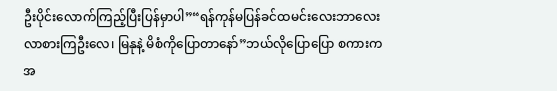ဦးပိုင်းလောက်ကြည့်ပြီးပြန်မှာပါ”“ရန်ကုန်မပြန်ခင်ထမင်းလေးဘာလေး လာစားကြဦးလေ၊ မြနုနဲ့ မိစံကိုပြောတာနော်”ဘယ်လိုပြောပြော စကားက အ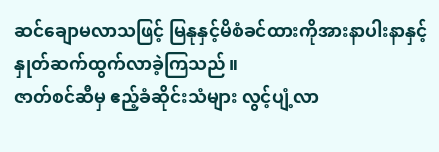ဆင်ချောမလာသဖြင့် မြနုနှင့်မိစံခင်ထားကိုအားနာပါးနာနှင့် နှုတ်ဆက်ထွက်လာခဲ့ကြသည်။
ဇာတ်စင်ဆီမှ ဧည့်ခံဆိုင်းသံများ လွင့်ပျံ့လာ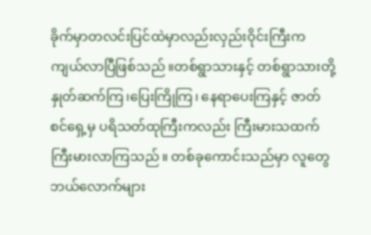ခိုက်မှာတလင်းပြင်ထဲမှာလည်းလှည်းဝိုင်းကြီးကကျယ်လာပြီဖြစ်သည်။တစ်ရွာသားနှင့် တစ်ရွာသားတို့ နှုတ်ဆက်ကြ၊ပြေးကြိုကြ၊ နေရာပေးကြနှင့် ဇာတ်စင်ရှေ့မှ ပရိသတ်ထုကြီးကလည်း ကြီးမားသထက်ကြီးမားလာကြသည်။ တစ်ခုကောင်းသည်မှာ လူတွေ ဘယ်လောက်များ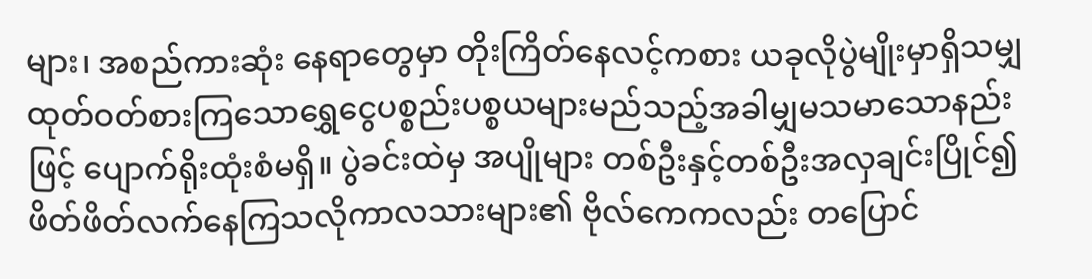များ၊ အစည်ကားဆုံး နေရာတွေမှာ တိုးကြိတ်နေလင့်ကစား ယခုလိုပွဲမျိုးမှာရှိသမျှ ထုတ်ဝတ်စားကြသောရွှေငွေပစ္စည်းပစ္စယများမည်သည့်အခါမျှမသမာသောနည်းဖြင့် ပျောက်ရိုးထုံးစံမရှိ။ ပွဲခင်းထဲမှ အပျိုများ တစ်ဦးနှင့်တစ်ဦးအလှချင်းပြိုင်၍ဖိတ်ဖိတ်လက်နေကြသလိုကာလသားများ၏ ဗိုလ်ကေကလည်း တပြောင်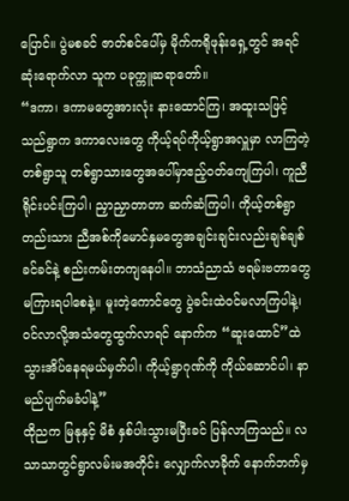ပြောင်။ ပွဲမစခင် ဇာတ်စင်ပေါ်မှ မိုက်ကရိုဖုန်းရှေ့တွင် အရင်ဆုံးရောက်လာ သူက ပခုက္ကူဆရာတော်။
“ဒကာ၊ ဒကာမတွေအားလုံး နားထောင်ကြ၊ အထူးသဖြင့် သည်ရွာက ဒကာလေးတွေ ကိုယ့်ရပ်ကိုယ့်ရွာအလှူမှာ လာကြတဲ့ တစ်ရွာသူ တစ်ရွာသားတွေအပေါ်မှာဧည့်ဝတ်ကျေကြပါ၊ ကူညီရိုင်းပင်းကြပါ၊ ညှာညှာတာတာ ဆက်ဆံကြပါ၊ ကိုယ့်တစ်ရွာတည်းသား ညီအစ်ကိုမောင်နှမတွေအချင်းချင်းလည်းချစ်ချစ်ခင်ခင်နဲ့ စည်းကမ်းတကျနေပါ။ ဘာသံညာသံ ဗရမ်းဗတာတွေ မကြားရပါစေနဲ့။ မူးတဲ့ကောင်တွေ ပွဲခင်းထဲဝင်မလာကြပါနဲ့၊ ဝင်လာလို့အသံတွေထွက်လာရင် နောက်က “ဆူးထောင်”ထဲ သွားအိပ်နေရမယ်မှတ်ပါ၊ ကိုယ့်ရွာဂုဏ်ကို ကိုယ်ဆောင်ပါ၊ နာမည်ပျက်မခံပါနဲ့”
ထိုညက မြနုနှင့် မိစံ နှစ်ပါးသွားမပြီးခင် ပြန်လာကြသည်။ လသာသာတွင်ရွာလမ်းမအတိုင်း လျှောက်လာခိုက် နောက်ဘက်မှ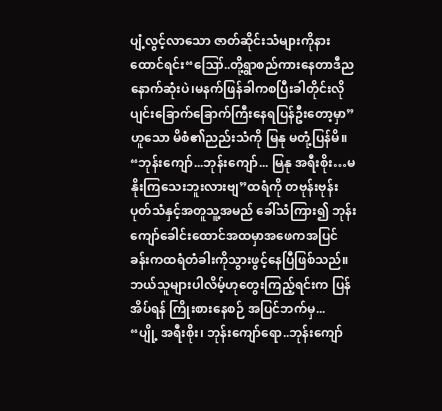ပျံ့လွင့်လာသော ဇာတ်ဆိုင်းသံများကိုနားထောင်ရင်း“ဪ..တို့ရွာစည်ကားနေတာဒီညနောက်ဆုံးပဲ၊မနက်ဖြန်ခါကစပြီးခါတိုင်းလိုပျင်းခြောက်ခြောက်ကြီးနေရပြန်ဦးတော့မှာ”ဟူသော မိစံ၏ညည်းသံကို မြနု မတုံ့ပြန်မိ။
“ဘုန်းကျော်...ဘုန်းကျော်... မြနု အရီးစိုး…မနိုးကြသေးဘူးလားဗျ”ထရံကို တဗုန်းဗုန်းပုတ်သံနှင့်အတူသူ့အမည် ခေါ်သံကြား၍ ဘုန်းကျော်ခေါင်းထောင်အထမှာအဖေကအပြင်ခန်းကထရံတံခါးကိုသွားဖွင့်နေပြီဖြစ်သည်။ဘယ်သူများပါလိမ့်ဟုတွေးကြည့်ရင်းက ပြန်အိပ်ရန် ကြိုးစားနေစဉ် အပြင်ဘက်မှ...
“ပျို့ အရီးစိုး၊ ဘုန်းကျော်ရော..ဘုန်းကျော်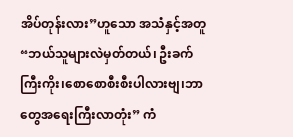အိပ်တုန်းလား”ဟူသော အသံနှင့်အတူ “ဘယ်သူများလဲမှတ်တယ်၊ ဦးခက်ကြီးကိုး၊စောစောစီးစီးပါလားဗျ၊ဘာတွေအရေးကြီးလာတုံး” ကံ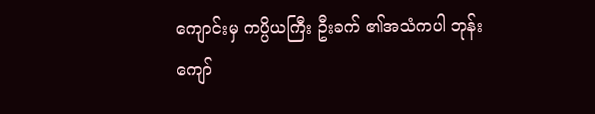ကျောင်းမှ ကပ္ပိယကြီး ဦးခက် ၏အသံကပါ ဘုန်းကျော်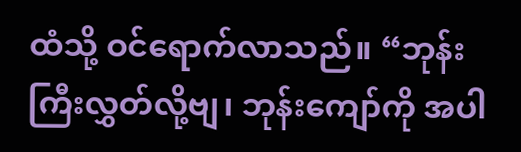ထံသို့ ဝင်ရောက်လာသည်။ “ဘုန်းကြီးလွှတ်လို့ဗျ၊ ဘုန်းကျော်ကို အပါ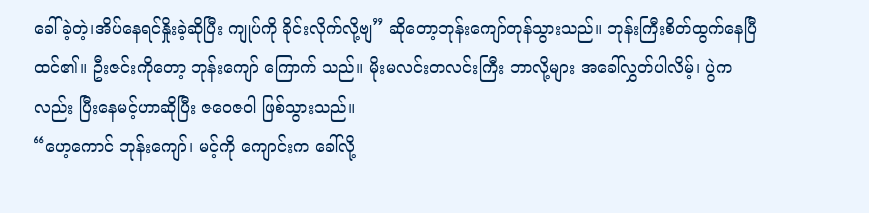ခေါ်ခဲ့တဲ့၊အိပ်နေရင်နှိုးခဲ့ဆိုပြီး ကျုပ်ကို ခိုင်းလိုက်လို့ဗျ” ဆိုတော့ဘုန်းကျော်တုန်သွားသည်။ ဘုန်းကြီးစိတ်ထွက်နေပြီထင်၏။ ဦးဇင်းကိုတော့ ဘုန်းကျော် ကြောက် သည်။ မိုးမလင်းတလင်းကြီး ဘာလို့များ အခေါ်လွှတ်ပါလိမ့်၊ ပွဲကလည်း ပြီးနေမင့်ဟာဆိုပြီး ဇဝေဇ၀ါ ဖြစ်သွားသည်။
“ဟေ့ကောင် ဘုန်းကျော်၊ မင့်ကို ကျောင်းက ခေါ်လို့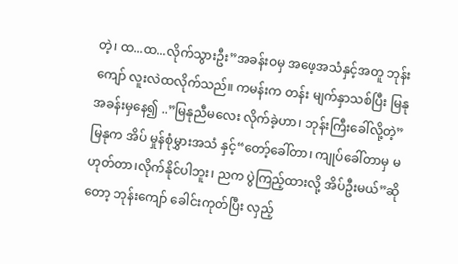တဲ့၊ ထ...ထ...လိုက်သွားဦး”အခန်းဝမှ အဖေ့အသံနှင့်အတူ ဘုန်းကျော် လူးလဲထလိုက်သည်။ ကမန်းက တန်း မျက်နှာသစ်ပြီး မြနုအခန်းမှနေ၍ ..”မြနုညီမလေး လိုက်ခဲ့ဟာ၊ ဘုန်းကြီးခေါ်လို့တဲ့”မြနုက အိပ် မှုန်စုံမွှားအသံ နှင့်“တော့်ခေါ်တာ၊ ကျုပ်ခေါ်တာမှ မ ဟုတ်တာ၊လိုက်နိုင်ပါဘူး၊ ညက ပွဲကြည့်ထားလို့ အိပ်ဦးမယ်”ဆိုတော့ ဘုန်းကျော် ခေါင်းကုတ်ပြီး လှည့်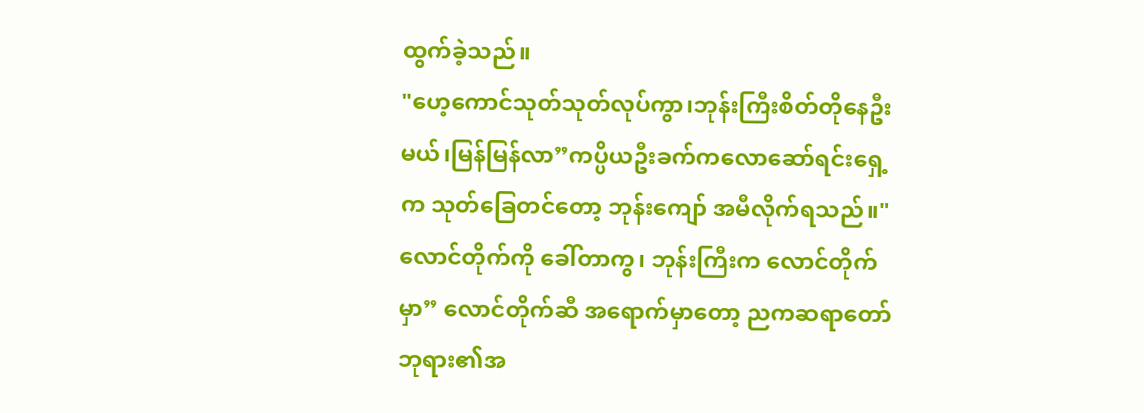ထွက်ခဲ့သည်။
"ဟေ့ကောင်သုတ်သုတ်လုပ်ကွာ၊ဘုန်းကြီးစိတ်တိုနေဦးမယ်၊မြန်မြန်လာ”ကပ္ပိယဦးခက်ကလောဆော်ရင်းရှေ့က သုတ်ခြေတင်တော့ ဘုန်းကျော် အမီလိုက်ရသည်။"လောင်တိုက်ကို ခေါ်တာကွ၊ ဘုန်းကြီးက လောင်တိုက်မှာ” လောင်တိုက်ဆီ အရောက်မှာတော့ ညကဆရာတော်ဘုရား၏အ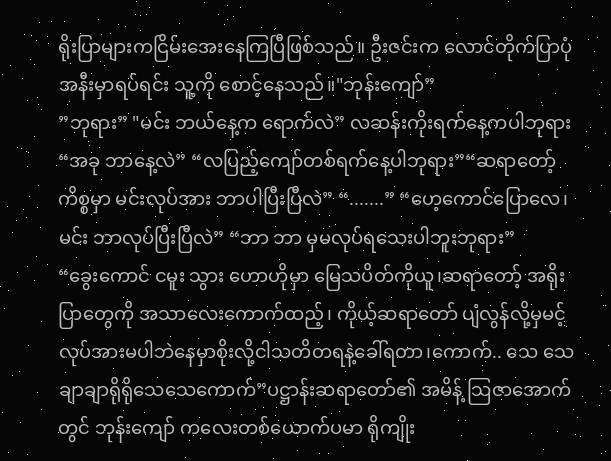ရိုးပြာများကငြိမ်းအေးနေကြပြီဖြစ်သည်။ ဦးဇင်းက လောင်တိုက်ပြာပုံအနီးမှာရပ်ရင်း သူ့ကို စောင့်နေသည်။"ဘုန်းကျော်”
”ဘုရား” "မင်း ဘယ်နေ့က ရောက်လဲ” လဆန်းကိုးရက်နေ့ကပါဘုရား “အခု ဘာနေ့လဲ” “လပြည့်ကျော်တစ်ရက်နေ့ပါဘုရား”“ဆရာတော့်ကိစ္စမှာ မင်းလုပ်အား ဘာပါပြီးပြီလဲ” “.......” “ဟေ့ကောင်ပြောလေ၊ မင်း ဘာလုပ်ပြီးပြီလဲ” “ဘာ ဘာ မှမလုပ်ရသေးပါဘူးဘုရား”
“ခွေးကောင် ငမူး သွား ဟောဟိုမှာ မြေသပိတ်ကိုယူ၊ဆရာတော့် အရိုးပြာတွေကို အသာလေးကောက်ထည့်၊ ကိုယ့်ဆရာတော် ပျံလွန်လို့မှမင့်လုပ်အားမပါဘဲနေမှာစိုးလို့ငါသတိတရနဲ့ခေါ်ရတာ၊ကောက်.. သေ သေချာချာရိုရိုသေသေကောက်”ပဋ္ဌာန်းဆရာတော်၏ အမိန့် သြဇာအောက်တွင် ဘုန်းကျော် ကလေးတစ်ယောက်ပမာ ရိုကျိုး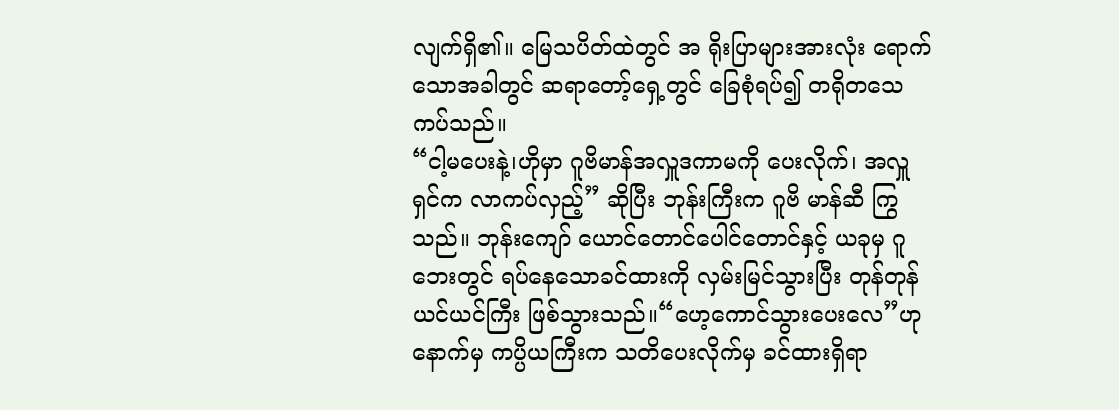လျက်ရှိ၏။ မြေသပိတ်ထဲတွင် အ ရိုးပြာများအားလုံး ရောက်သောအခါတွင် ဆရာတော့်ရှေ့တွင် ခြေစုံရပ်၍ တရိုတသေကပ်သည်။
“ငါ့မပေးနဲ့၊ဟိုမှာ ဂူဗိမာန်အလှူဒကာမကို ပေးလိုက်၊ အလှူရှင်က လာကပ်လှည့်” ဆိုပြီး ဘုန်းကြီးက ဂူဗိ မာန်ဆီ ကြွသည်။ ဘုန်းကျော် ယောင်တောင်ပေါင်တောင်နှင့် ယခုမှ ဂူဘေးတွင် ရပ်နေသောခင်ထားကို လှမ်းမြင်သွားပြီး တုန်တုန်ယင်ယင်ကြီး ဖြစ်သွားသည်။“ဟေ့ကောင်သွားပေးလေ”ဟုနောက်မှ ကပ္ပိယကြီးက သတိပေးလိုက်မှ ခင်ထားရှိရာ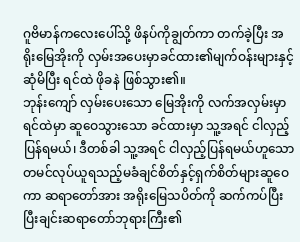ဂူဗိမာန်ကလေးပေါ်သို့ ဖိနပ်ကိုချွတ်ကာ တက်ခဲ့ပြီး အရိုးမြေအိုးကို လှမ်းအပေးမှာခင်ထား၏မျက်ဝန်းများနှင့်ဆုံမိပြီး ရင်ထဲ ဖိုခနဲ ဖြစ်သွား၏။
ဘုန်းကျော် လှမ်းပေးသော မြေအိုးကို လက်အလှမ်းမှာ ရင်ထဲမှာ ဆူဝေသွားသော ခင်ထားမှာ သူ့အရင် ငါလှည့်ပြန်ရမယ်၊ ဒီတစ်ခါ သူ့အရင် ငါလှည့်ပြန်ရမယ်ဟူသောတမင်လုပ်ယူရသည့်မခံချင်စိတ်နှင့်ရှက်စိတ်များဆူဝေကာ ဆရာတော်အား အရိုးမြေသပိတ်ကို ဆက်ကပ်ပြီးပြီးချင်းဆရာတော်ဘုရားကြီး၏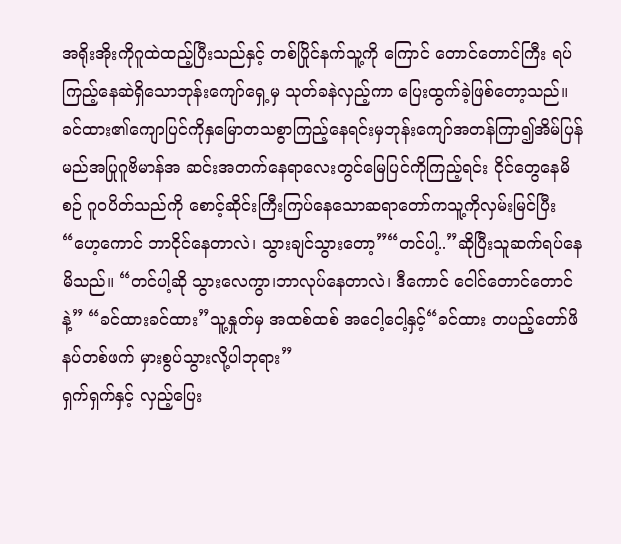အရိုးအိုးကိုဂူထဲထည့်ပြီးသည်နှင့် တစ်ပြိုင်နက်သူ့ကို ကြောင် တောင်တောင်ကြီး ရပ်ကြည့်နေဆဲရှိသောဘုန်းကျော်ရှေ့မှ သုတ်ခနဲလှည့်ကာ ပြေးထွက်ခဲ့ဖြစ်တော့သည်။
ခင်ထား၏ကျောပြင်ကိုနှမြောတသစွာကြည့်နေရင်းမှဘုန်းကျော်အတန်ကြာ၍အိမ်ပြန်မည်အပြုဂူဗိမာန်အ ဆင်းအတက်နေရာလေးတွင်မြေပြင်ကိုကြည့်ရင်း ငိုင်တွေနေမိစဉ် ဂူဝပိတ်သည်ကို စောင့်ဆိုင်းကြီးကြပ်နေသောဆရာတော်ကသူ့ကိုလှမ်းမြင်ပြီး“ဟေ့ကောင် ဘာငိုင်နေတာလဲ၊ သွားချင်သွားတော့”“တင်ပါ့..”ဆိုပြီးသူဆက်ရပ်နေမိသည်။ “တင်ပါ့ဆို သွားလေကွာ၊ဘာလုပ်နေတာလဲ၊ ဒီကောင် ငေါင်တောင်တောင်နဲ့” “ခင်ထားခင်ထား”သူ့နှုတ်မှ အထစ်ထစ် အငေါ့ငေါ့နှင့်“ခင်ထား တပည့်တော်ဖိနပ်တစ်ဖက် မှားစွပ်သွားလို့ပါဘုရား”
ရှက်ရှက်နှင့် လှည့်ပြေး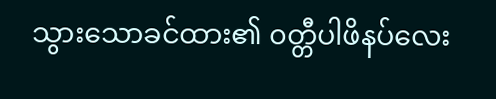သွားသောခင်ထား၏ ၀တ္တီပါဖိနပ်လေး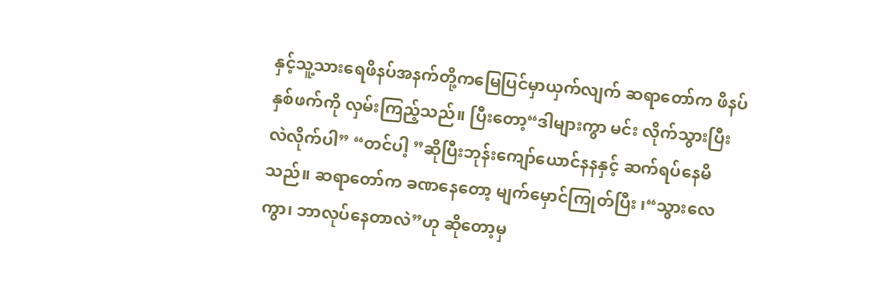နှင့်သူ့သားရေဖိနပ်အနက်တို့ကမြေပြင်မှာယှက်လျက် ဆရာတော်က ဖိနပ်နှစ်ဖက်ကို လှမ်းကြည့်သည်။ ပြီးတော့“ဒါများကွာ မင်း လိုက်သွားပြီး လဲလိုက်ပါ” “တင်ပါ့ ”ဆိုပြီးဘုန်းကျော်ယောင်နနနှင့် ဆက်ရပ်နေမိသည်။ ဆရာတော်က ခဏနေတော့ မျက်မှောင်ကြုတ်ပြီး ၊“သွားလေကွာ၊ ဘာလုပ်နေတာလဲ”ဟု ဆိုတော့မှ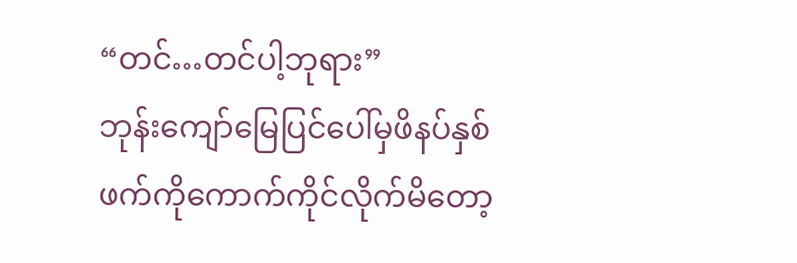“တင်…တင်ပါ့ဘုရား”
ဘုန်းကျော်မြေပြင်ပေါ်မှဖိနပ်နှစ်ဖက်ကိုကောက်ကိုင်လိုက်မိတော့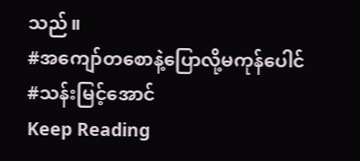သည်။
#အကျော်တစောနဲ့ပြောလို့မကုန်ပေါင်
#သန်းမြင့်အောင်
Keep Reading